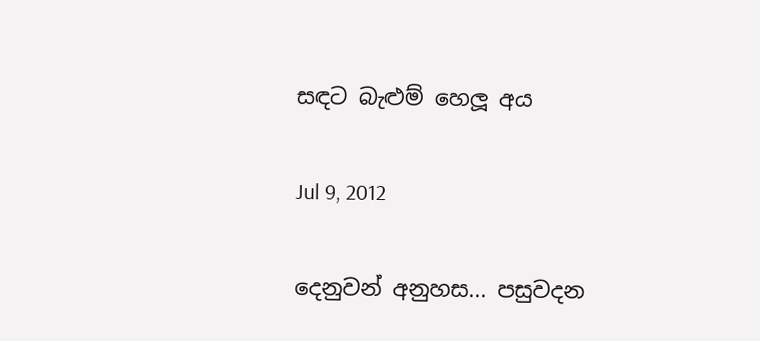සඳට බැළුම් හෙලූ අය

Jul 9, 2012

දෙනුවන් අනුහස... පසුවදන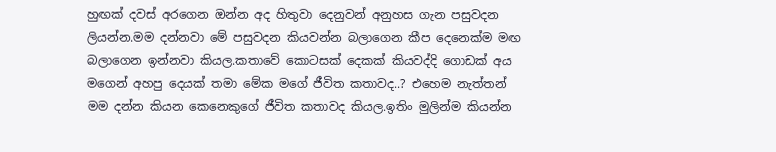හුඟක් දවස් අරගෙන ඔන්න අද හිතුවා දෙනුවන් අනුහස ගැන පසුවදන ලියන්න.මම දන්නවා මේ පසුවදන කියවන්න බලාගෙන කීප දෙනෙක්ම මඟ බලාගෙන ඉන්නවා කියල.කතාවේ කොටසක් දෙකක් කියවද්දි ගොඩක් අය මගෙන් අහපු දෙයක් තමා මේක මගේ ජීවිත කතාවද..? එහෙම නැත්තන් මම දන්න කියන කෙනෙකුගේ ජීවිත කතාවද කියල.ඉතිං මුලින්ම කියන්න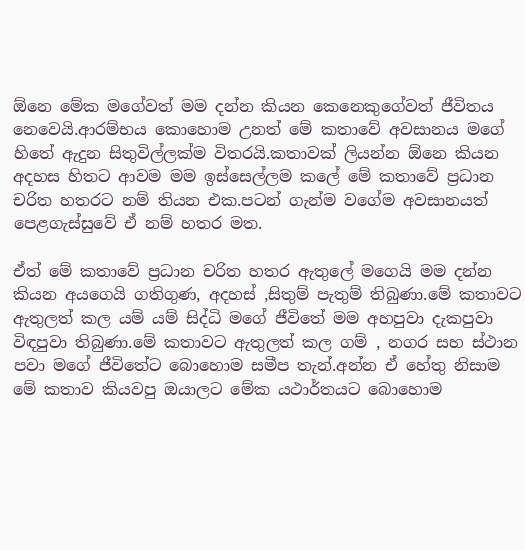ඕනෙ මේක මගේවත් මම දන්න කියන කෙනෙකුගේවත් ජීවිතය නෙවෙයි.ආරම්භය කොහොම උනත් මේ කතාවේ අවසානය මගේ හිතේ ඇදුන සිතුවිල්ලක්ම විතරයි.කතාවක් ලියන්න ඕනෙ කියන අදහස හිතට ආවම මම ඉස්සෙල්ලම කලේ මේ කතාවේ ප්‍රධාන චරිත හතරට නම් තියන එක.පටන් ගැන්ම වගේම අවසානයත් පෙළගැස්සුවේ ඒ නම් හතර මත.

ඒත් මේ කතාවේ ප්‍රධාන චරිත හතර ඇතුලේ මගෙයි මම දන්න කියන අයගෙයි ගතිගුණ, අදහස් ,සිතුම් පැතුම් තිබුණා.මේ කතාවට ඇතුලත් කල යම් යම් සිද්ධි මගේ ජීවිතේ මම අහපුවා දැකපුවා විඳපුවා තිබුණා.මේ කතාවට ඇතුලත් කල ගම් , නගර සහ ස්ථාන පවා මගේ ජීවිතේට බොහොම සමීප තැන්.අන්න ඒ හේතු නිසාම මේ කතාව කියවපු ඔයාලට මේක යථාර්තයට බොහොම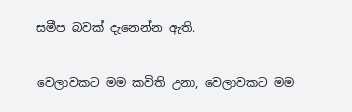සමීප බවක් දැනෙන්න ඇති.

වෙලාවකට මම කවිති උනා, වෙලාවකට මම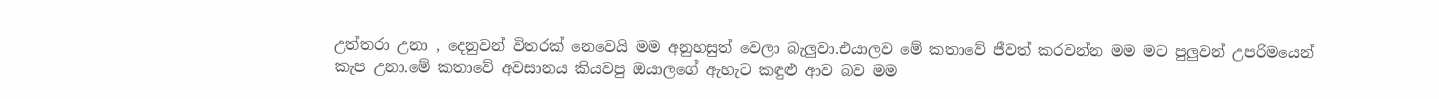උත්තරා උනා , දෙනුවන් විතරක් නෙවෙයි මම අනුහසුත් වෙලා බැලුවා.එයාලව මේ කතාවේ ජීවත් කරවන්න මම මට පුලුවන් උපරිමයෙන් කැප උනා.මේ කතාවේ අවසානය කියවපු ඔයාලගේ ඇහැට කඳුළු ආව බව මම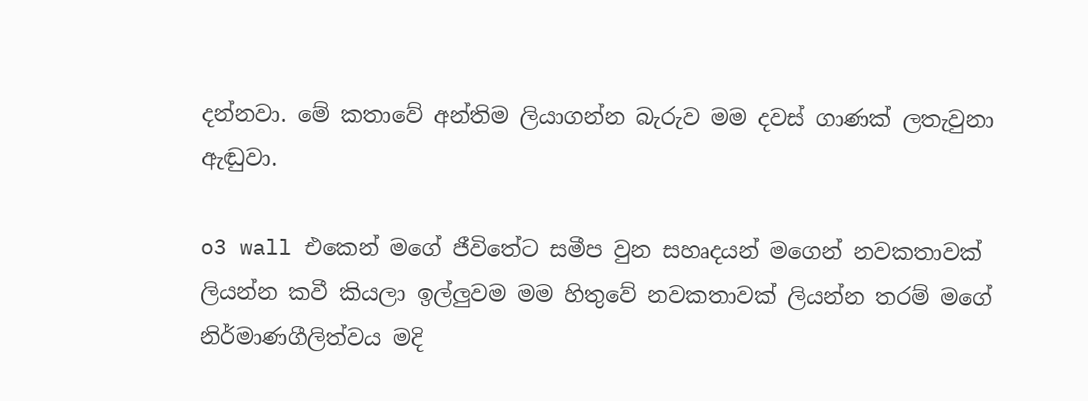දන්නවා. මේ කතාවේ අන්තිම ලියාගන්න බැරුව මම දවස් ගාණක් ලතැවුනා ඇඬුවා.

o3 wall එකෙන් මගේ ජීවිතේට සමීප වුන සහෘදයන් මගෙන් නවකතාවක් ලියන්න කවී කියලා ඉල්ලුවම මම හිතුවේ නවකතාවක් ලියන්න තරම් මගේ නිර්මාණගීලිත්වය මදි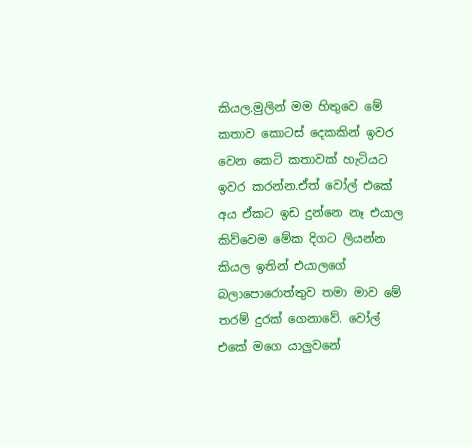කියල.මුලින් මම හිතුවෙ මේ කතාව කොටස් දෙකකින් ඉවර වෙන කෙටි කතාවක් හැටියට ඉවර කරන්න.ඒත් වෝල් එකේ අය ඒකට ඉඩ දුන්නෙ නෑ එයාල කිව්වෙම මේක දිගට ලියන්න කියල ඉතින් එයාලගේ බලාපොරොත්තුව තමා මාව මේ තරම් දුරක් ගෙනාවේ. වෝල් එකේ මගෙ යාලුවනේ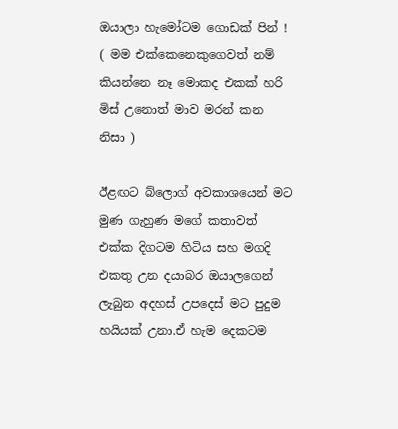ඔයාලා හැමෝටම ගොඩක් පින් ! ( මම එක්කෙනෙකුගෙවත් නම් කියන්නෙ නෑ මොකද එකක් හරි මිස් උනොත් මාව මරන් කන නිසා )

ඊළඟට බ්ලොග් අවකාශයෙන් මට මුණ ගැහුණ මගේ කතාවත් එක්ක දිගටම හිටිය සහ මගදි එකතු උන දයාබර ඔයාලගෙන් ලැබුන අදහස් උපදෙස් මට පුදුම හයියක් උනා.ඒ හැම දෙකටම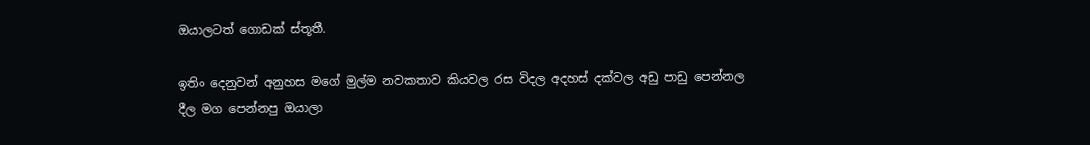ඔයාලටත් ගොඩක් ස්තූතී.

ඉතිං දෙනුවන් අනුහස මගේ මුල්ම නවකතාව කියවල රස විදල අදහස් දක්වල අඩු පාඩු පෙන්නල දීල මග පෙන්නපු ඔයාලා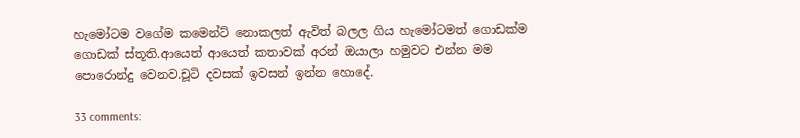හැමෝටම වගේම කමෙන්ට් නොකලත් ඇවිත් බලල ගිය හැමෝටමත් ගොඩක්ම ගොඩක් ස්තූති.ආයෙත් ආයෙත් කතාවක් අරන් ඔයාලා හමුවට එන්න මම පොරොන්දු වෙනව.චූටි දවසක් ඉවසන් ඉන්න හොදේ.

33 comments: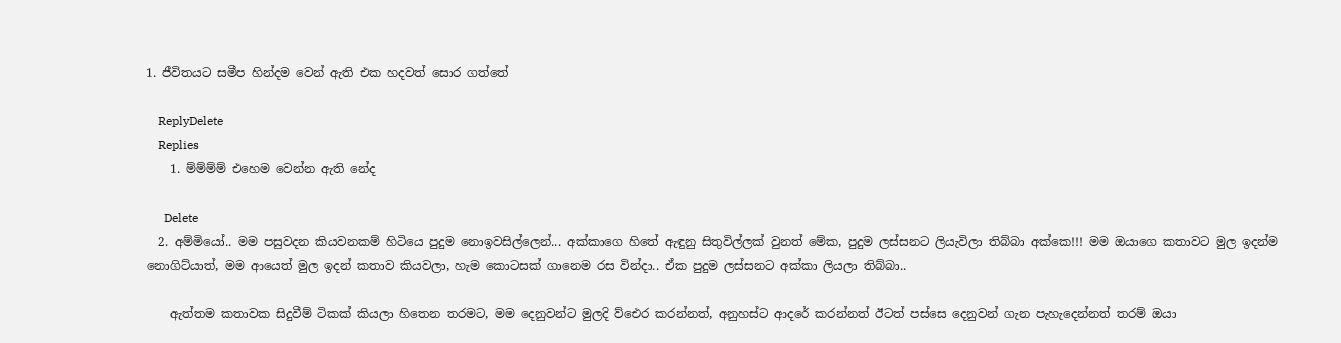1. ජීවිතයට සමීප හින්දම වෙන් ඇති එක හදවත් සොර ගත්තේ

    ReplyDelete
    Replies
    1. ම්ම්ම්ම් එහෙම වෙන්න ඇති නේද

      Delete
  2. අම්මියෝ.. මම පසුවදන කියවනකම් හිටියෙ පුදුම නොඉවසිල්ලෙන්... අක්කාගෙ හිතේ ඇඳුනු සිතුවිල්ලක් වුනත් මේක, පුදුම ලස්සනට ලියැවිලා තිබ්බා අක්කෙ!!! මම ඔයාගෙ කතාවට මුල ඉදන්ම නොගිට්යාත්, මම ආයෙත් මුල ඉදන් කතාව කියවලා, හැම කොටසක් ගානෙම රස වින්දා.. ඒක පුදුම ලස්සනට අක්කා ලියලා තිබ්බා..

    ඇත්තම කතාවක සිදුවීම් ටිකක් කියලා හිතෙන තරමට, මම දෙනුවන්ට මුලදි ව්ඓර කරන්නත්, අනුහස්ට ආදරේ කරන්නත් ඊටත් පස්සෙ දෙනුවන් ගැන පැහැදෙන්නත් තරම් ඔයා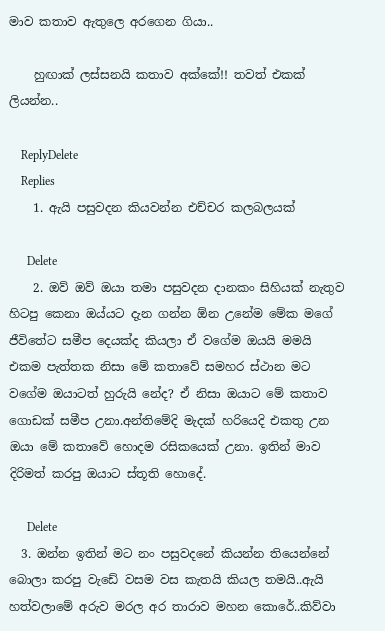මාව කතාව ඇතුලෙ අරගෙන ගියා..

    හුඟාක් ලස්සනයි කතාව අක්කේ!! තවත් එකක් ලියන්න..

    ReplyDelete
    Replies
    1. ඇයි පසුවදන කියවන්න එච්චර කලබලයක්

      Delete
    2. ඔව් ඔව් ඔයා තමා පසුවදන දානකං සිහියක් නැතුව හිටපු කෙනා ඔය්යට දැන ගන්න ඕන උනේම මේක මගේ ජීවිතේට සමීප දෙයක්ද කියලා ඒ වගේම ඔයයි මමයි එකම පැත්තක නිසා මේ කතාවේ සමහර ස්ථාන මට වගේම ඔයාටත් හුරුයි නේද? ඒ නිසා ඔයාට මේ කතාව ගොඩක් සමීප උනා.අන්තිමේදි මැදක් හරියෙදි එකතු උන ඔයා මේ කතාවේ හොදම රසිකයෙක් උනා. ඉතින් මාව දිරිමත් කරපු ඔයාට ස්තූති හොදේ.

      Delete
  3. ඔන්න ඉතින් මට නං පසුවදනේ කියන්න තියෙන්නේ බොලා කරපු වැඩේ වසම වස කැතයි කියල තමයි..ඇයි හත්වලාමේ අරුව මරල අර තාරාව මහන කොරේ..කිව්වා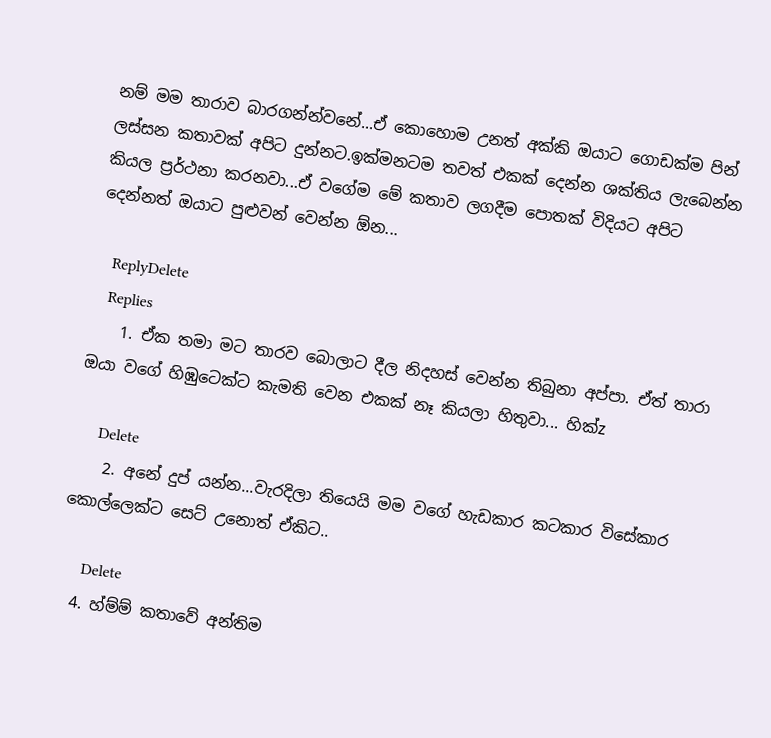නම් මම තාරාව බාරගන්න්වනේ...ඒ කොහොම උනත් අක්කි ඔයාට ගොඩක්ම පින් ලස්සන කතාවක් අපිට දුන්නට.ඉක්මනටම තවත් එකක් දෙන්න ශක්තිය ලැබෙන්න කියල ප්‍රර්ථනා කරනවා...ඒ වගේම මේ කතාව ලගදීම පොතක් විදියට අපිට දෙන්නත් ඔයාට පුළුවන් වෙන්න ඕන...

    ReplyDelete
    Replies
    1. ඒක තමා මට තාරව බොලාට දීල නිදහස් වෙන්න තිබුනා අප්පා. ඒත් තාරා ඔයා වගේ හිඹුටෙක්ට කැමති වෙන එකක් නෑ කියලා හිතුවා... හික්z

      Delete
    2. අනේ දුප් යන්න...වැරදිලා තියෙයි මම වගේ හැඩකාර කටකාර විසේකාර කොල්ලෙක්ට සෙට් උනොත් ඒකිට..

      Delete
  4. හ්ම්ම් කතාවේ අන්තිම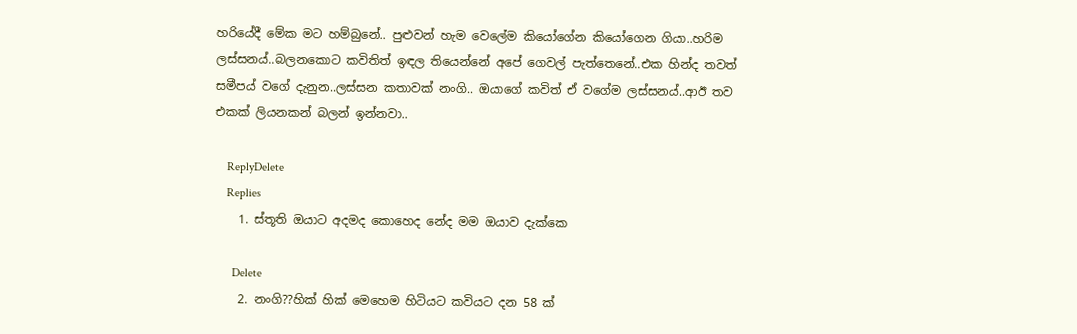හරියේදී මේක මට හම්බුනේ.. පුළුවන් හැම වෙලේම කියෝගේන කියෝගෙන ගියා..හරිම ලස්සනය්..බලනකොට කවිතිත් ඉඳල තියෙන්නේ අපේ ගෙවල් පැත්තෙනේ..එක හින්ද තවත් සමීපය් වගේ දැනුන..ලස්සන කතාවක් නංගි.. ඔයාගේ කවිත් ඒ වගේම ලස්සනය්..ආඊ තව එකක් ලියනකන් බලන් ඉන්නවා..

    ReplyDelete
    Replies
    1. ස්තූති ඔයාට අදමද කොහෙද නේද මම ඔයාව දැක්කෙ

      Delete
    2. නංගි??හික් හික් මෙහෙම හිටියට කවියට දන 58 ක්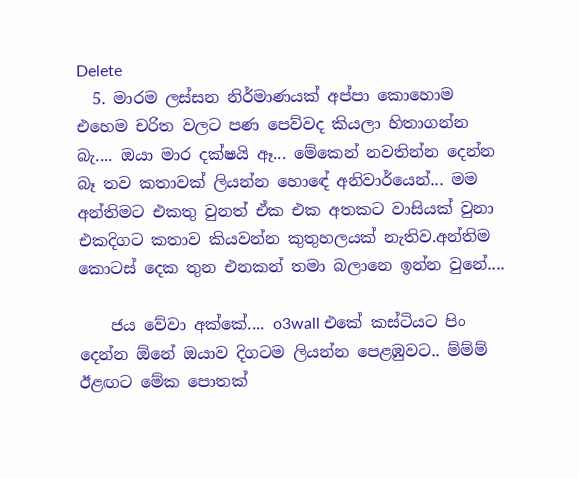Delete
  5. මාරම ලස්සන නිර්මාණයක් අප්පා කොහොම එහෙම චරිත වලට පණ පෙව්වද කියලා හිතාගන්න බැ.... ඔයා මාර දක්ෂයි ඈ... මේකෙන් නවතින්න දෙන්න බෑ තව කතාවක් ලියන්න හොඳේ අනිවාර්යෙන්... මම අන්තිමට එකතු වුනත් ඒක එක අතකට වාසියක් වුනා එකදිගට කතාව කියවන්න කුතුහලයක් නැතිව.අන්තිම කොටස් දෙක තුන එනකන් තමා බලානෙ ඉන්න වුනේ....

    ජය වේවා අක්කේ.... o3wall එකේ කස්ටියට පිං දෙන්න ඕනේ ඔයාව දිගටම ලියන්න පෙළඹුවට.. ම්ම්ම් ඊළඟට මේක පොතක්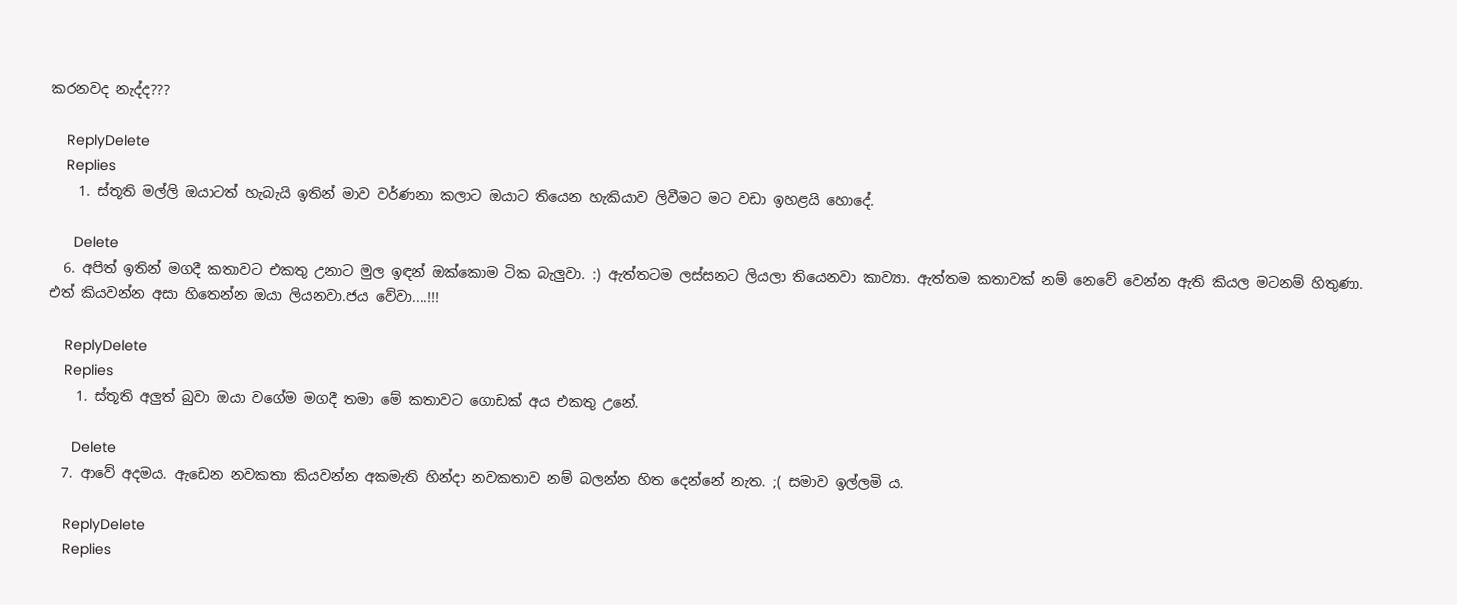කරනවද නැද්ද???

    ReplyDelete
    Replies
    1. ස්තූති මල්ලි ඔයාටත් හැබැයි ඉතින් මාව වර්ණනා කලාට ඔයාට තියෙන හැකියාව ලිවීමට මට වඩා ඉහළයි හොදේ.

      Delete
  6. අපිත් ඉතින් මගදී කතාවට එකතු උනාට මුල ඉඳන් ඔක්කොම ටික බැලුවා. :) ඇත්තටම ලස්සනට ලියලා තියෙනවා කාව්‍යා. ඇත්තම කතාවක් නම් නෙවේ වෙන්න ඇති කියල මටනම් හිතුණා. එත් කියවන්න අසා හිතෙන්න ඔයා ලියනවා.ජය වේවා....!!!

    ReplyDelete
    Replies
    1. ස්තූති අලුත් බුවා ඔයා වගේම මගදී තමා මේ කතාවට ගොඩක් අය එකතු උනේ.

      Delete
  7. ආවේ අදමය. ඇඩෙන නවකතා කියවන්න අකමැති හින්දා නවකතාව නම් බලන්න හිත දෙන්නේ නැත. ;( සමාව ඉල්ලමි ය.

    ReplyDelete
    Replies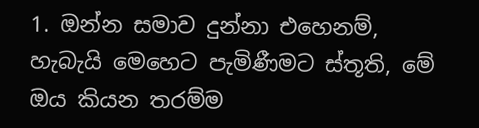1. ඔන්න සමාව දුන්නා එහෙනම්, හැබැයි මෙහෙට පැමිණීමට ස්තූති, මේ ඔය කියන තරම්ම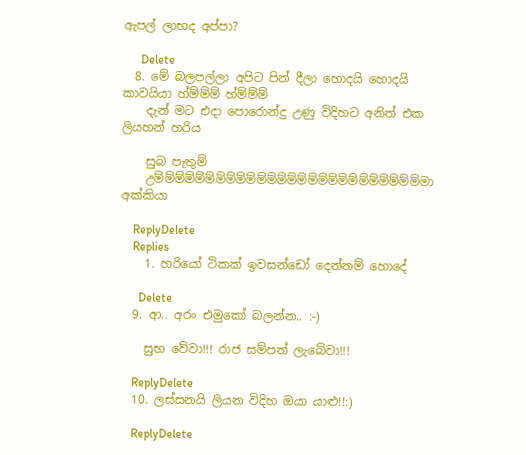ඇපල් ලාභද අප්පා?

      Delete
  8. මේ බලපල්ලා අපිට පින් දීලා හොදයි හොදයි කාවයියා හ්ම්ම්ම් හ්ම්ම්ම්
    දැන් මට එදා පොරොන්දු උණු විදිහට අනිත් එක ලියහන් හරිය

    සුබ පැතුම්
    උම්ම්ම්ම්ම්ම්ම්ම්ම්ම්ම්ම්ම්ම්ම්ම්ම්ම්ම්ම්ම්ම්ම්ම්ම්ම්මා අක්කියා

    ReplyDelete
    Replies
    1. හරියෝ ටිකක් ඉවසන්ඩෝ දෙන්නම් හොදේ

      Delete
  9. ආ.. අරං එමුකෝ බලන්න.. :-)

    සුභ වේවා!!! රාජ සම්පත් ලැබේවා!!!

    ReplyDelete
  10. ලස්සනයි ලියන විදිහ ඔයා යාළු!!:)

    ReplyDelete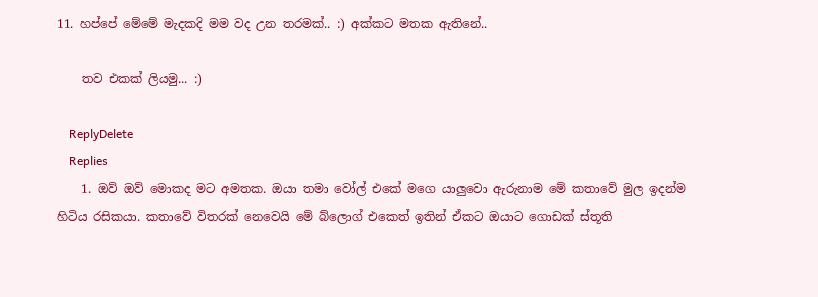11. හප්පේ මේමේ මැදකදි මම වද උන තරමක්.. :) අක්කට මතක ඇතිනේ..

    තව එකක් ලියමු... :)

    ReplyDelete
    Replies
    1. ඔව් ඔව් මොකද මට අමතක. ඔයා තමා වෝල් එකේ මගෙ යාලුවො ඇරුනාම මේ කතාවේ මුල ඉදන්ම හිටිය රසිකයා. කතාවේ විතරක් නෙවෙයි මේ බ්ලොග් එකෙත් ඉතින් ඒකට ඔයාට ගොඩක් ස්තූති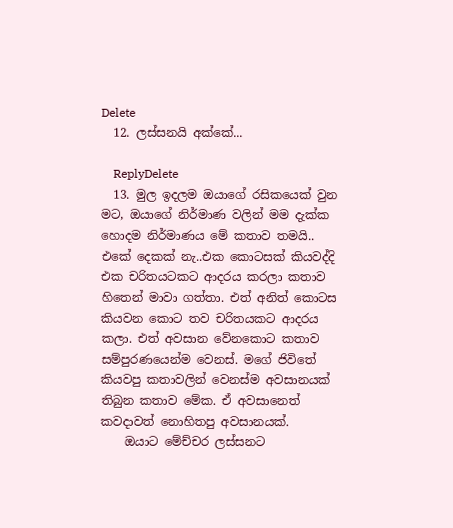Delete
  12. ලස්සනයි අක්කේ...

    ReplyDelete
  13. මුල ඉදලම ඔයාගේ රසිකයෙක් වුන මට, ඔයාගේ නිර්මාණ වලින් මම දැක්ක හොදම නිර්මාණය මේ කතාව තමයි.. එකේ දෙකක් නැ..එක කොටසක් කියවද්දි එක චරිතයටකට ආදරය කරලා කතාව හිතෙන් මාවා ගත්තා. එත් අනිත් කොටස කියවන කොට තව චරිතයකට ආදරය කලා. එත් අවසාන වේනකොට කතාව සම්පුරණයෙන්ම වෙනස්. මගේ ජිවිතේ කියවපු කතාවලින් වෙනස්ම අවසානයක් තිබුන කතාව මේක. ඒ අවසානෙත් කවදාවත් නොහිතපු අවසානයක්.
    ඔයාට මේච්චර ලස්සනට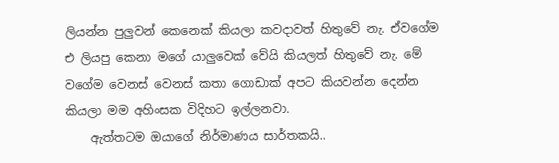ලියන්න පුලුවන් කෙනෙක් කියලා කවදාවත් හිතුවේ නැ. ඒවගේම එ ලියපු කෙනා මගේ යාලුවෙක් වේයි කියලත් හිතුවේ නැ. මේ වගේම වෙනස් වෙනස් කතා ගොඩාක් අපට කියවන්න දෙන්න කියලා මම අහිංසක විදිහට ඉල්ලනවා.
    ඇත්තටම ඔයාගේ නිර්මාණය සාර්තකයි..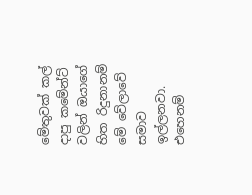මේතුවක් කල් දාපු කමේන්ට් වලින් ඔයාගේ හිත රිදුනානම් මේ වේලාවේ සමාව ඉල්ලනවා. එහෙනම්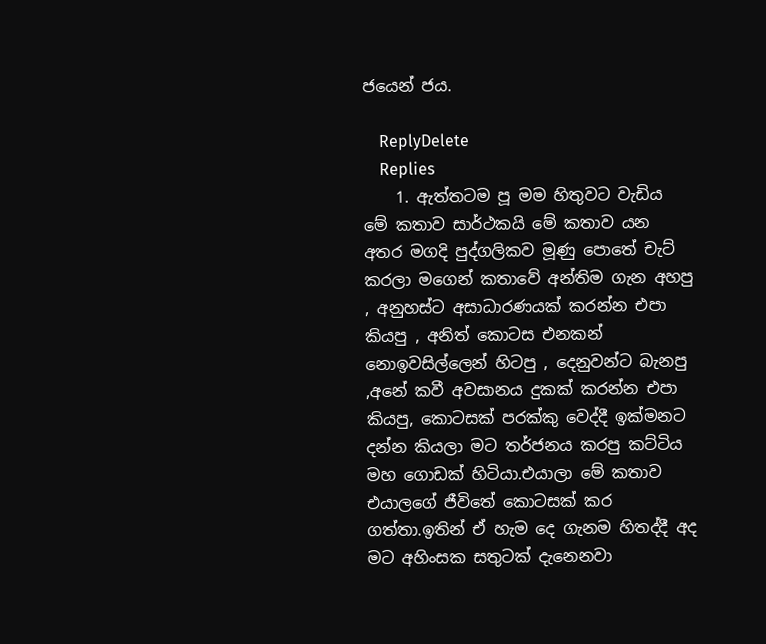ජයෙන් ජය.

    ReplyDelete
    Replies
    1. ඇත්තටම පූ මම හිතුවට වැඩිය මේ කතාව සාර්ථකයි මේ කතාව යන අතර මගදි පුද්ගලිකව මූණු පොතේ චැට් කරලා මගෙන් කතාවේ අන්තිම ගැන අහපු , අනුහස්ට අසාධාරණයක් කරන්න එපා කියපු , අනිත් කොටස එනකන් නොඉවසිල්ලෙන් හිටපු , දෙනුවන්ට බැනපු ,අනේ කවී අවසානය දුකක් කරන්න එපා කියපු, කොටසක් පරක්කු වෙද්දී ඉක්මනට දන්න කියලා මට තර්ජනය කරපු කට්ටිය මහ ගොඩක් හිටියා.එයාලා මේ කතාව එයාලගේ ජීවිතේ කොටසක් කර ගත්තා.ඉතින් ඒ හැම දෙ ගැනම හිතද්දී අද මට අහිංසක සතුටක් දැනෙනවා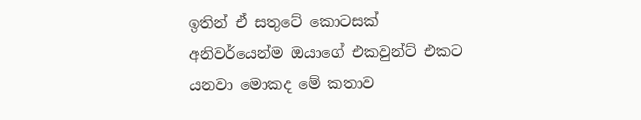ඉතින් ඒ සතුටේ කොටසක් අනිවර්යෙන්ම ඔයාගේ එකවුන්ට් එකට යනවා මොකද මේ කතාව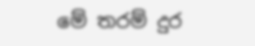මේ තරම් දුර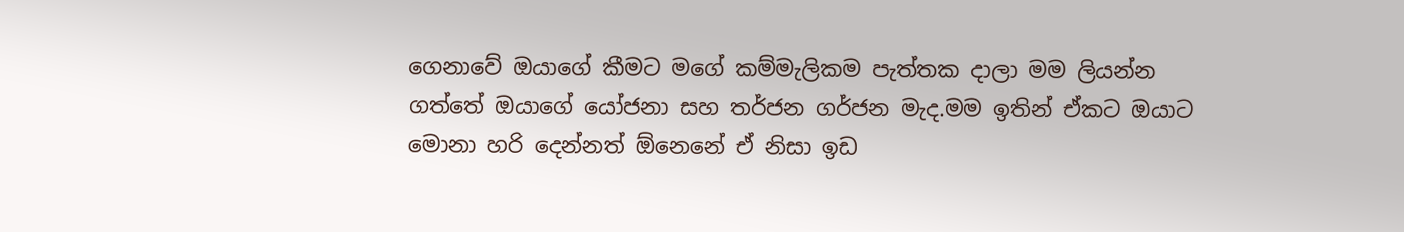ගෙනාවේ ඔයාගේ කීමට මගේ කම්මැලිකම පැත්තක දාලා මම ලියන්න ගත්තේ ඔයාගේ යෝජනා සහ තර්ජන ගර්ජන මැද.මම ඉතින් ඒකට ඔයාට මොනා හරි දෙන්නත් ඕනෙනේ ඒ නිසා ඉඩ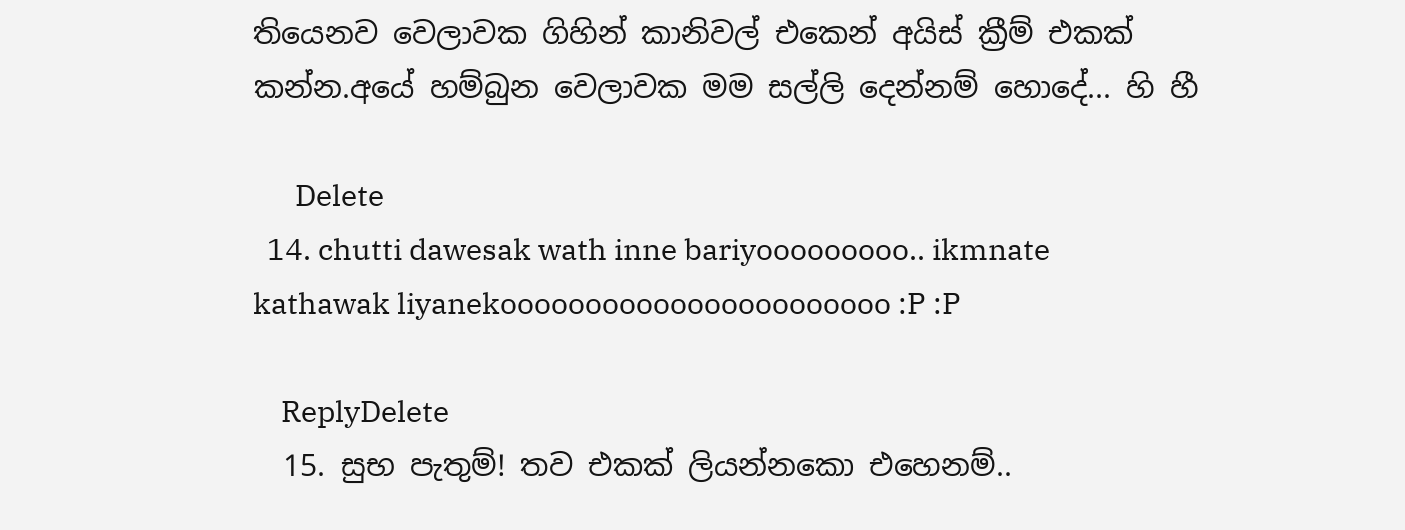තියෙනව වෙලාවක ගිහින් කානිවල් එකෙන් අයිස් ක්‍රීම් එකක් කන්න.අයේ හම්බුන වෙලාවක මම සල්ලි දෙන්නම් හොදේ... හි හී

      Delete
  14. chutti dawesak wath inne bariyooooooooo.. ikmnate kathawak liyanekooooooooooooooooooooooo :P :P

    ReplyDelete
  15. සුභ පැතුම්! තව එකක් ලියන්නකො එහෙනම්..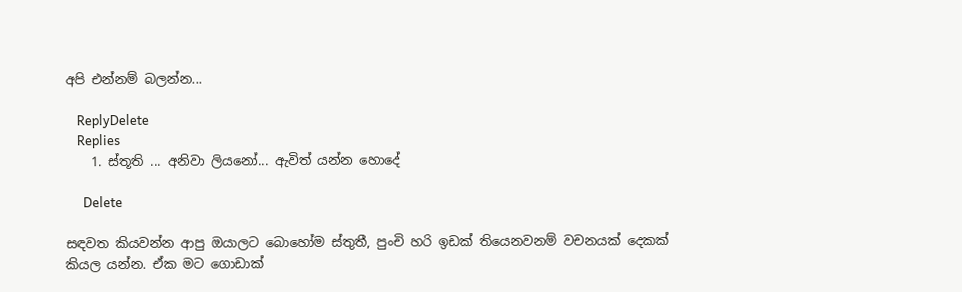අපි එන්නම් බලන්න...

    ReplyDelete
    Replies
    1. ස්තූති ... අනිවා ලියනෝ... ඇවිත් යන්න හොදේ

      Delete

සඳවත කියවන්න ආපු ඔයාලට බොහෝම ස්තුතී, පුංචි හරි ඉඩක් තියෙනවනම් වචනයක් දෙකක් කියල යන්න. ඒක මට ගොඩාක්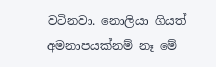වටිනවා. නොලියා ගියත් අමනාපයක්නම් නෑ මේ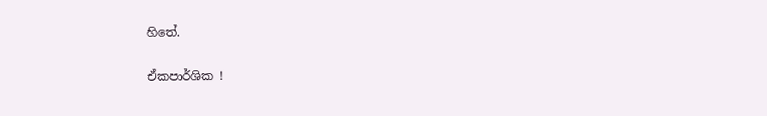හිතේ.

ඒකපාර්ශික !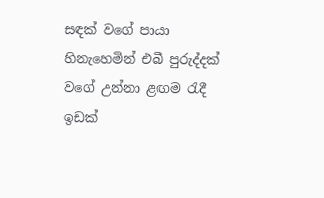සඳක් වගේ පායා හිනැහෙමින් එබී පුරුද්දක් වගේ උන්නා ළඟම රැදී ඉඩක්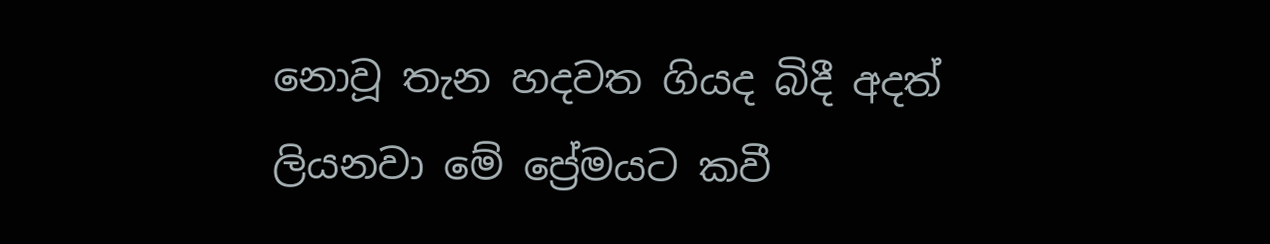නොවූ තැන හදවත ගියද බිදී අදත් ලියනවා මේ ප්‍රේමයට කවී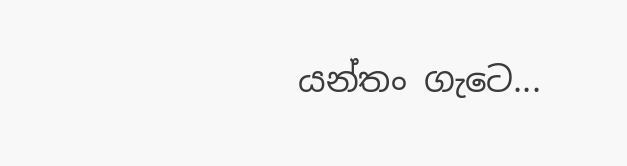යන්තං ගැටෙ...